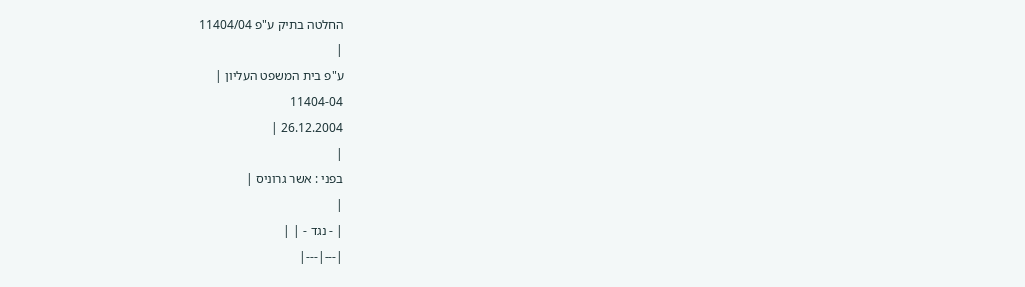החלטה בתיק ע"פ 11404/04
|
ע"פ בית המשפט העליון |
11404-04
26.12.2004 |
|
בפני : אשר גרוניס |
|
| - נגד - | |
|---|---|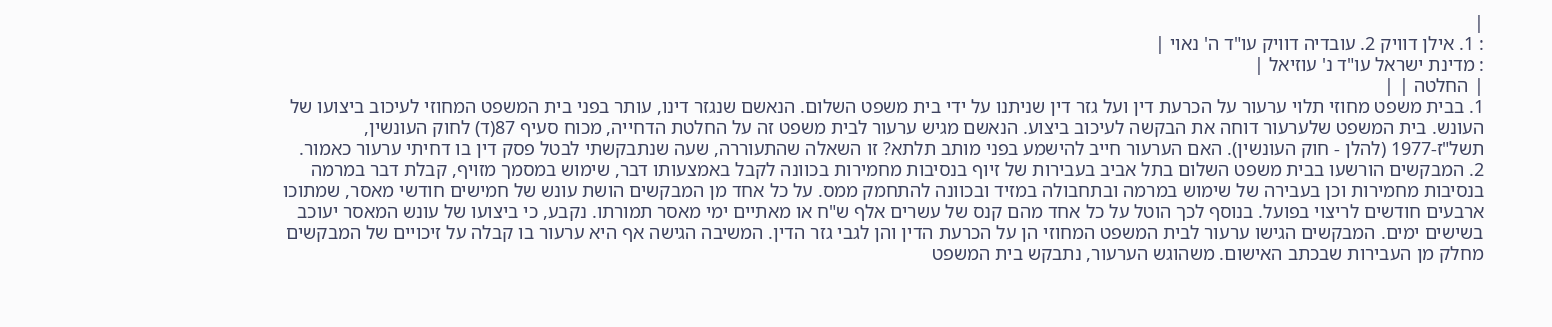|
: 1. אילן דוויק 2. עובדיה דוויק עו"ד ה' נאוי |
: מדינת ישראל עו"ד נ' עוזיאל |
| החלטה | |
1. בבית משפט מחוזי תלוי ערעור על הכרעת דין ועל גזר דין שניתנו על ידי בית משפט השלום. הנאשם שנגזר דינו, עותר בפני בית המשפט המחוזי לעיכוב ביצועו של העונש. בית המשפט שלערעור דוחה את הבקשה לעיכוב ביצוע. הנאשם מגיש ערעור לבית משפט זה על החלטת הדחייה, מכוח סעיף 87(ד) לחוק העונשין, תשל"ז-1977 (להלן - חוק העונשין). האם הערעור חייב להישמע בפני מותב תלתא? זו השאלה שהתעוררה, שעה שנתבקשתי לבטל פסק דין בו דחיתי ערעור כאמור.
2. המבקשים הורשעו בבית משפט השלום בתל אביב בעבירות של זיוף בנסיבות מחמירות בכוונה לקבל באמצעותו דבר, שימוש במסמך מזויף, קבלת דבר במרמה בנסיבות מחמירות וכן בעבירה של שימוש במרמה ובתחבולה במזיד ובכוונה להתחמק ממס. על כל אחד מן המבקשים הושת עונש של חמישים חודשי מאסר, שמתוכו ארבעים חודשים לריצוי בפועל. בנוסף לכך הוטל על כל אחד מהם קנס של עשרים אלף ש"ח או מאתיים ימי מאסר תמורתו. נקבע, כי ביצועו של עונש המאסר יעוכב בשישים ימים. המבקשים הגישו ערעור לבית המשפט המחוזי הן על הכרעת הדין והן לגבי גזר הדין. המשיבה הגישה אף היא ערעור בו קבלה על זיכויים של המבקשים מחלק מן העבירות שבכתב האישום. משהוגש הערעור, נתבקש בית המשפט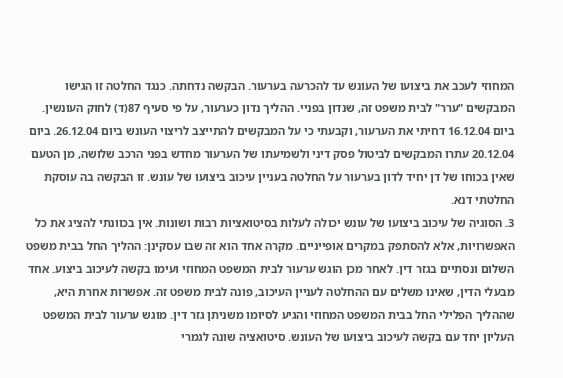המחוזי לעכב את ביצועו של העונש עד להכרעה בערעור. הבקשה נדחתה. כנגד החלטה זו הגישו המבקשים "ערר" לבית משפט זה, שנדון בפניי. ההליך נדון כערעור, על פי סעיף 87(ד) לחוק העונשין. ביום 16.12.04 דחיתי את הערעור, וקבעתי כי על המבקשים להתייצב לריצוי העונש ביום 26.12.04. ביום 20.12.04 עתרו המבקשים לביטול פסק דיני ולשמיעתו של הערעור מחדש בפני הרכב שלושה, מן הטעם שאין בכוחו של דן יחיד לדון בערעור על החלטה בעניין עיכוב ביצועו של עונש. זו הבקשה בה עוסקת החלטתי דנא.
3. הסוגיה של עיכוב ביצועו של עונש יכולה לעלות בסיטואציות רבות ושונות. אין בכוונתי להציג את כל האפשרויות, אלא להסתפק במקרים אופייניים. מקרה אחד הוא זה שבו עסקינן: ההליך החל בבית משפט השלום ונסתיים בגזר דין. לאחר מכן הוגש ערעור לבית המשפט המחוזי ועימו בקשה לעיכוב ביצוע. אחד מבעלי הדין, שאינו משלים עם ההחלטה לעניין העיכוב, פונה לבית משפט זה. אפשרות אחרת היא, שההליך הפלילי החל בבית המשפט המחוזי והגיע לסיומו משניתן גזר דין. מוגש ערעור לבית המשפט העליון יחד עם בקשה לעיכוב ביצועו של העונש. סיטואציה שונה לגמרי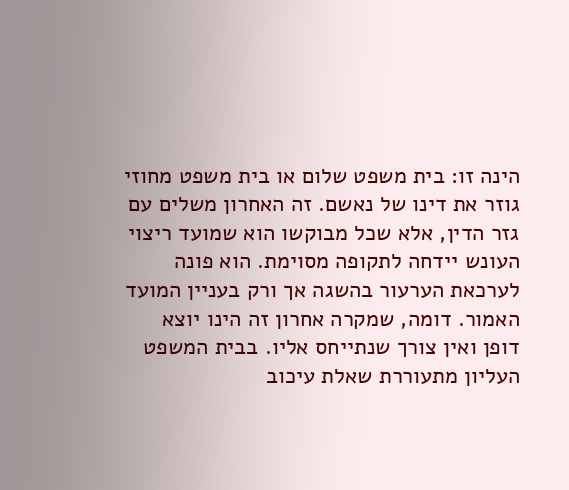הינה זו: בית משפט שלום או בית משפט מחוזי גוזר את דינו של נאשם. זה האחרון משלים עם גזר הדין, אלא שכל מבוקשו הוא שמועד ריצוי העונש יידחה לתקופה מסוימת. הוא פונה לערכאת הערעור בהשגה אך ורק בעניין המועד האמור. דומה, שמקרה אחרון זה הינו יוצא דופן ואין צורך שנתייחס אליו. בבית המשפט העליון מתעוררת שאלת עיכוב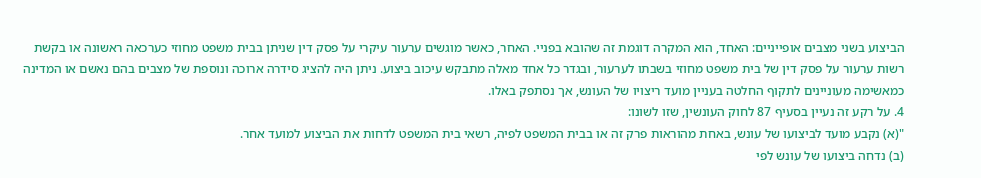הביצוע בשני מצבים אופייניים: האחד, הוא המקרה דוגמת זה שהובא בפניי. האחר, כאשר מוגשים ערעור עיקרי על פסק דין שניתן בבית משפט מחוזי כערכאה ראשונה או בקשת רשות ערעור על פסק דין של בית משפט מחוזי בשבתו לערעור, ובגדר כל אחד מאלה מתבקש עיכוב ביצוע. ניתן היה להציג סידרה ארוכה ונוספת של מצבים בהם נאשם או המדינה כמאשימה מעוניינים לתקוף החלטה בעניין מועד ריצויו של העונש, אך נסתפק באלו.
4. על רקע זה נעיין בסעיף 87 לחוק העונשין, שזו לשונו:
"(א) נקבע מועד לביצועו של עונש, באחת מהוראות פרק זה או בבית המשפט לפיה, רשאי בית המשפט לדחות את הביצוע למועד אחר.
(ב) נדחה ביצועו של עונש לפי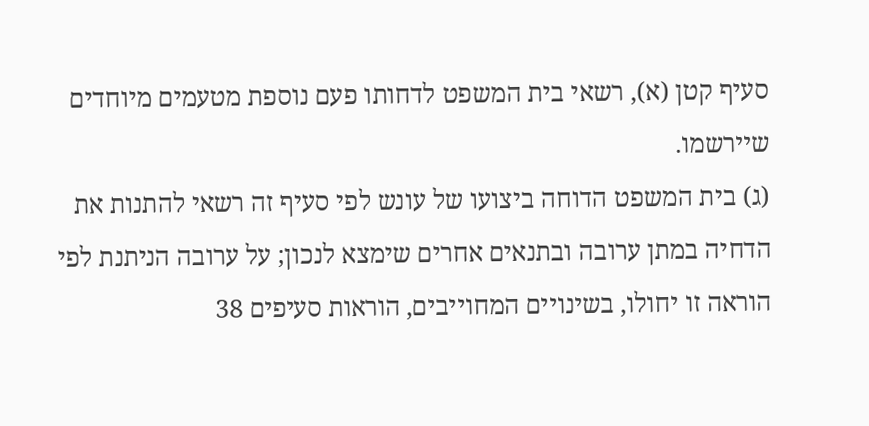סעיף קטן (א), רשאי בית המשפט לדחותו פעם נוספת מטעמים מיוחדים שיירשמו.
(ג) בית המשפט הדוחה ביצועו של עונש לפי סעיף זה רשאי להתנות את הדחיה במתן ערובה ובתנאים אחרים שימצא לנכון; על ערובה הניתנת לפי הוראה זו יחולו, בשינויים המחוייבים, הוראות סעיפים 38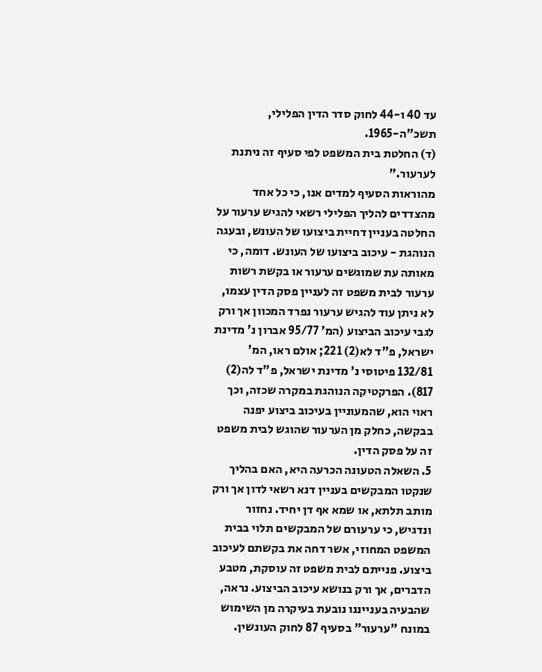עד 40 ו-44 לחוק סדר הדין הפלילי, תשכ"ה-1965.
(ד) החלטת בית המשפט לפי סעיף זה ניתנת לערעור."
מהוראות הסעיף למדים אנו, כי כל אחד מהצדדים להליך הפלילי רשאי להגיש ערעור על החלטה בעניין דחיית ביצועו של העונש, ובעגה הנוהגת - עיכוב ביצועו של העונש. דומה, כי מאותה עת שמוגשים ערעור או בקשת רשות ערעור לבית משפט זה לעניין פסק הדין עצמו, לא ניתן עוד להגיש ערעור נפרד המכוון אך ורק לגבי עיכוב הביצוע (המ' 95/77 אברון נ' מדינת ישראל, פ"ד לא(2) 221; אולם ראו, המ' 132/81 פיטוסי נ' מדינת ישראל, פ"ד לה(2) 817). הפרקטיקה הנוהגת במקרה שכזה, וכך ראוי הוא, שהמעוניין בעיכוב ביצוע יפנה בבקשה, כחלק מן הערעור שהוגש לבית משפט זה על פסק הדין.
5. השאלה הטעונה הכרעה היא, האם בהליך שנקטו המבקשים בעניין דנא רשאי לדון אך ורק מותב תלתא, או שמא אף דן יחיד. נחזור ונדגיש, כי ערעורם של המבקשים תלוי בבית המשפט המחוזי, אשר דחה את בקשתם לעיכוב ביצוע. פנייתם לבית משפט זה עוסקת, מטבע הדברים, אך ורק בנושא עיכוב הביצוע. נראה, שהבעיה בענייננו נובעת בעיקרה מן השימוש במונח "ערעור" בסעיף 87 לחוק העונשין.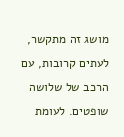מושג זה מתקשר, לעתים קרובות, עם הרכב של שלושה שופטים. לעומת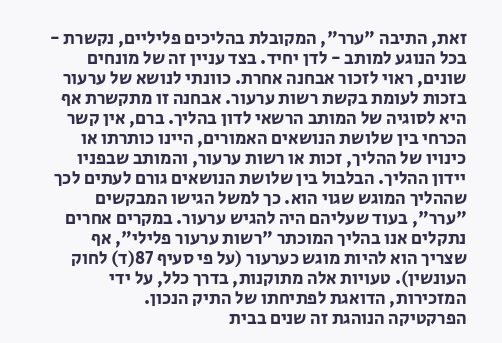זאת, התיבה "ערר", המקובלת בהליכים פליליים, נקשרת - בכל הנוגע למותב - לדן יחיד. בצד עניין זה של מונחים שונים, ראוי לזכור אבחנה אחרת. כוונתי לנושא של ערעור בזכות לעומת בקשת רשות ערעור. אבחנה זו מתקשרת אף היא לסוגיה של המותב הרשאי לדון בהליך. ברם, אין קשר הכרחי בין שלושת הנושאים האמורים, היינו כותרתו או כינויו של ההליך, זכות או רשות ערעור, והמותב שבפניו יידון ההליך. הבלבול בין שלושת הנושאים גורם לעתים לכך שההליך המוגש שגוי הוא. כך למשל הגישו המבקשים "ערר", בעוד שעליהם היה להגיש ערעור. במקרים אחרים נתקלים אנו בהליך המוכתר "רשות ערעור פלילי", אף שצריך הוא להיות מוגש כערעור (על פי סעיף 87(ד) לחוק העונשין). טעויות אלה מתוקנות, בדרך כלל, על ידי המזכירות, הדואגת לפתיחתו של התיק הנכון.
הפרקטיקה הנוהגת זה שנים בבית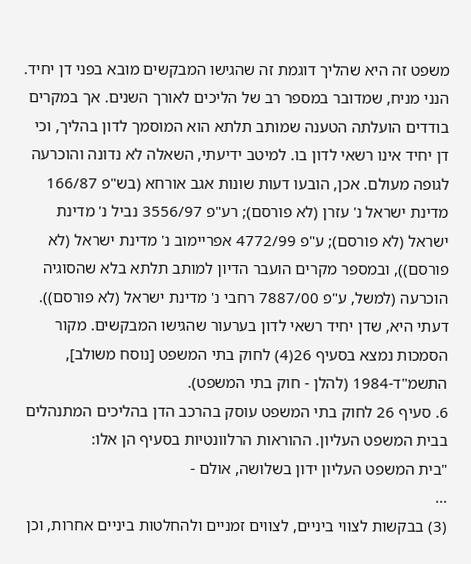משפט זה היא שהליך דוגמת זה שהגישו המבקשים מובא בפני דן יחיד. הנני מניח, שמדובר במספר רב של הליכים לאורך השנים. אך במקרים בודדים הועלתה הטענה שמותב תלתא הוא המוסמך לדון בהליך, וכי דן יחיד אינו רשאי לדון בו. למיטב ידיעתי, השאלה לא נדונה והוכרעה לגופה מעולם. אכן, הובעו דעות שונות אגב אורחא (בש"פ 166/87 מדינת ישראל נ' עזרן (לא פורסם); רע"פ 3556/97 נביל נ' מדינת ישראל (לא פורסם); ע"פ 4772/99 אפריימוב נ' מדינת ישראל (לא פורסם)), ובמספר מקרים הועבר הדיון למותב תלתא בלא שהסוגיה הוכרעה (למשל, ע"פ 7887/00 רחבי נ' מדינת ישראל (לא פורסם)). דעתי היא, שדן יחיד רשאי לדון בערעור שהגישו המבקשים. מקור הסמכות נמצא בסעיף 26(4) לחוק בתי המשפט [נוסח משולב], התשמ"ד-1984 (להלן - חוק בתי המשפט).
6. סעיף 26 לחוק בתי המשפט עוסק בהרכב הדן בהליכים המתנהלים בבית המשפט העליון. ההוראות הרלוונטיות בסעיף הן אלו:
"בית המשפט העליון ידון בשלושה, אולם -
...
(3) בבקשות לצווי ביניים, לצווים זמניים ולהחלטות ביניים אחרות, וכן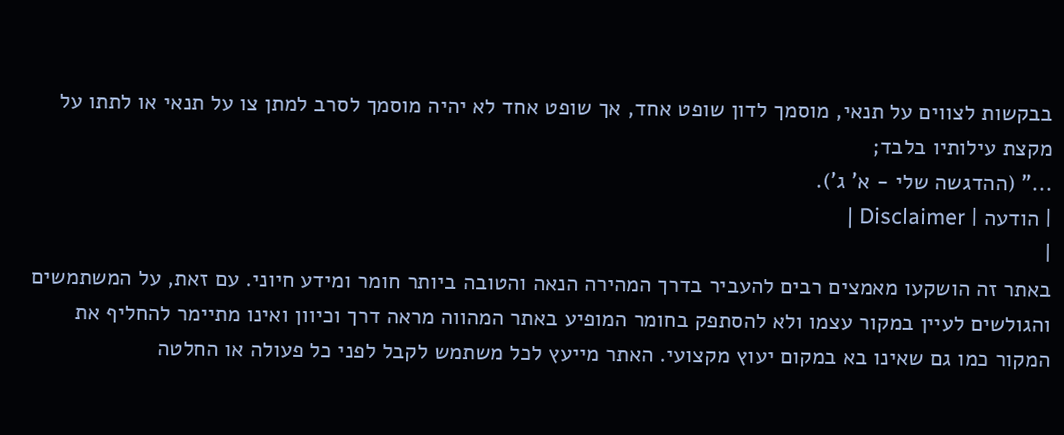בבקשות לצווים על תנאי, מוסמך לדון שופט אחד, אך שופט אחד לא יהיה מוסמך לסרב למתן צו על תנאי או לתתו על מקצת עילותיו בלבד;
..." (ההדגשה שלי - א' ג').
| הודעה | Disclaimer |
|
באתר זה הושקעו מאמצים רבים להעביר בדרך המהירה הנאה והטובה ביותר חומר ומידע חיוני. עם זאת, על המשתמשים והגולשים לעיין במקור עצמו ולא להסתפק בחומר המופיע באתר המהווה מראה דרך וכיוון ואינו מתיימר להחליף את המקור כמו גם שאינו בא במקום יעוץ מקצועי. האתר מייעץ לכל משתמש לקבל לפני כל פעולה או החלטה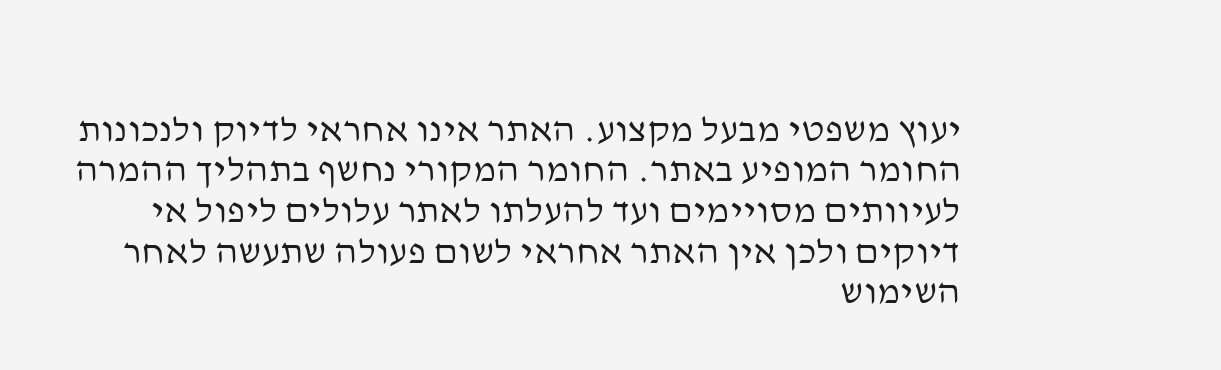יעוץ משפטי מבעל מקצוע. האתר אינו אחראי לדיוק ולנכונות החומר המופיע באתר. החומר המקורי נחשף בתהליך ההמרה לעיוותים מסויימים ועד להעלתו לאתר עלולים ליפול אי דיוקים ולכן אין האתר אחראי לשום פעולה שתעשה לאחר השימוש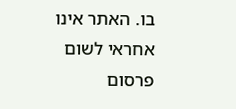בו. האתר אינו אחראי לשום פרסום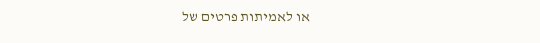או לאמיתות פרטים של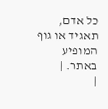כל אדם, תאגיד או גוף המופיע באתר. |
|